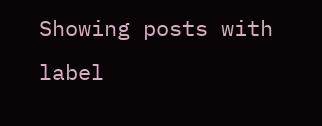Showing posts with label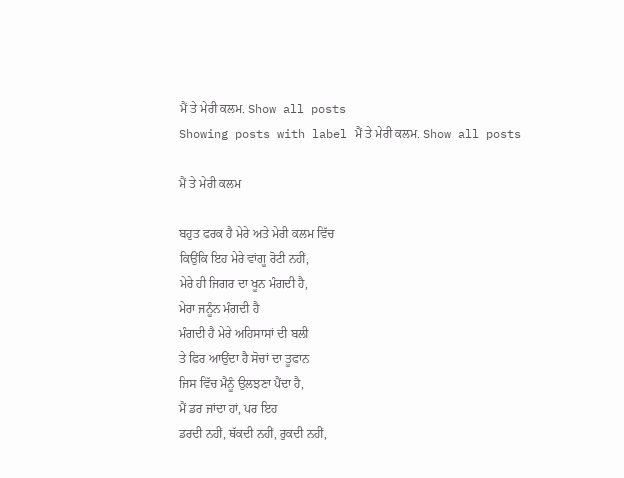ਮੈਂ ਤੇ ਮੇਰੀ ਕਲਮ. Show all posts
Showing posts with label ਮੈਂ ਤੇ ਮੇਰੀ ਕਲਮ. Show all posts

ਮੈਂ ਤੇ ਮੇਰੀ ਕਲਮ

ਬਹੁਤ ਫਰਕ ਹੈ ਮੇਰੇ ਅਤੇ ਮੇਰੀ ਕਲਮ ਵਿੱਚ
ਕਿਉਂਕਿ ਇਹ ਮੇਰੇ ਵਾਂਗੂ ਰੋਟੀ ਨਹੀਂ,
ਮੇਰੇ ਹੀ ਜਿਗਰ ਦਾ ਖੂਨ ਮੰਗਦੀ ਹੈ,
ਮੇਰਾ ਜਨੂੰਨ ਮੰਗਦੀ ਹੈ
ਮੰਗਦੀ ਹੈ ਮੇਰੇ ਅਹਿਸਾਸਾਂ ਦੀ ਬਲੀ
ਤੇ ਫਿਰ ਆਉਂਦਾ ਹੈ ਸੋਚਾਂ ਦਾ ਤੂਫਾਨ
ਜਿਸ ਵਿੱਚ ਮੈਨੂੰ ਉਲਝਣਾ ਪੈਂਦਾ ਹੈ,
ਮੈਂ ਡਰ ਜਾਂਦਾ ਹਾਂ, ਪਰ ਇਹ
ਡਰਦੀ ਨਹੀਂ, ਥੱਕਦੀ ਨਹੀਂ, ਰੁਕਦੀ ਨਹੀਂ,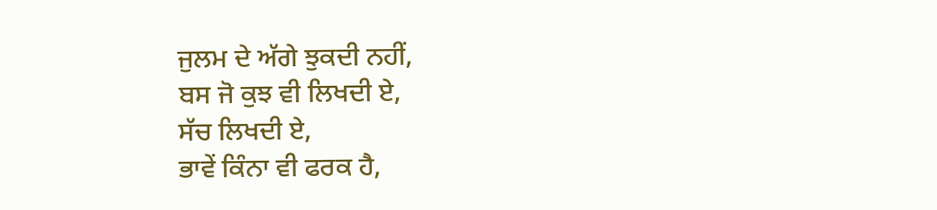ਜੁਲਮ ਦੇ ਅੱਗੇ ਝੁਕਦੀ ਨਹੀਂ,
ਬਸ ਜੋ ਕੁਝ ਵੀ ਲਿਖਦੀ ਏ,
ਸੱਚ ਲਿਖਦੀ ਏ,
ਭਾਵੇਂ ਕਿੰਨਾ ਵੀ ਫਰਕ ਹੈ,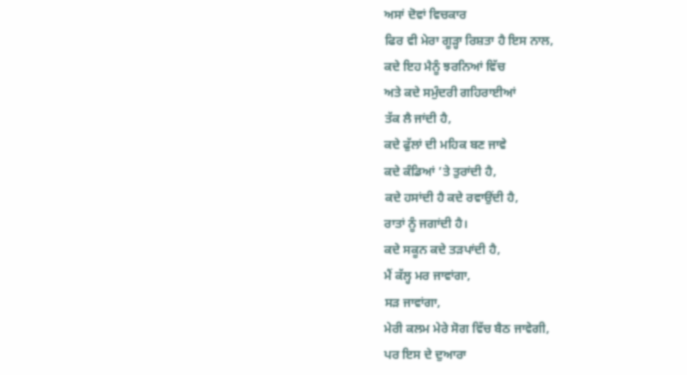ਅਸਾਂ ਦੋਵਾਂ ਵਿਚਕਾਰ
ਫਿਰ ਵੀ ਮੇਰਾ ਗੂੜ੍ਹਾ ਰਿਸ਼ਤਾ ਹੈ ਇਸ ਨਾਲ,
ਕਦੇ ਇਹ ਮੈਨੂੰ ਝਰਨਿਆਂ ਵਿੱਚ
ਅਤੇ ਕਦੇ ਸਮੁੰਦਰੀ ਗਹਿਰਾਈਆਂ
ਤੱਕ ਲੈ ਜਾਂਦੀ ਹੈ,
ਕਦੇ ਫੁੱਲਾਂ ਦੀ ਮਹਿਕ ਬਣ ਜਾਵੇ
ਕਦੇ ਕੰਡਿਆਂ ’ਤੇ ਤੁਰਾਂਦੀ ਹੈ,
ਕਦੇ ਹਸਾਂਦੀ ਹੈ ਕਦੇ ਰਵਾਉਂਦੀ ਹੈ,
ਰਾਤਾਂ ਨੂੰ ਜਗਾਂਦੀ ਹੈ।
ਕਦੇ ਸਕੂਨ ਕਦੇ ਤੜਪਾਂਦੀ ਹੈ,
ਮੈਂ ਕੱਲ੍ਹ ਮਰ ਜਾਵਾਂਗਾ,
ਸੜ ਜਾਵਾਂਗਾ,
ਮੇਰੀ ਕਲਮ ਮੇਰੇ ਸੋਗ ਵਿੱਚ ਬੈਠ ਜਾਵੇਗੀ,
ਪਰ ਇਸ ਦੇ ਦੁਆਰਾ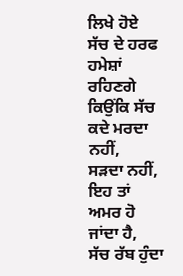ਲਿਖੇ ਹੋਏ
ਸੱਚ ਦੇ ਹਰਫ ਹਮੇਸ਼ਾਂ ਰਹਿਣਗੇ
ਕਿਉਂਕਿ ਸੱਚ ਕਦੇ ਮਰਦਾ ਨਹੀਂ,
ਸੜਦਾ ਨਹੀਂ,
ਇਹ ਤਾਂ ਅਮਰ ਹੋ ਜਾਂਦਾ ਹੈ,
ਸੱਚ ਰੱਬ ਹੁੰਦਾ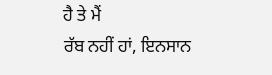ਹੈ ਤੇ ਮੈਂ
ਰੱਬ ਨਹੀਂ ਹਾਂ, ਇਨਸਾਨ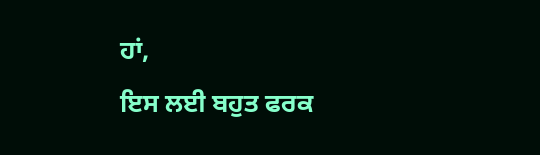ਹਾਂ,
ਇਸ ਲਈ ਬਹੁਤ ਫਰਕ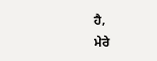ਹੈ,
ਮੇਰੇ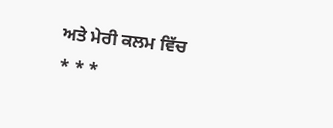ਅਤੇ ਮੇਰੀ ਕਲਮ ਵਿੱਚ
* * *